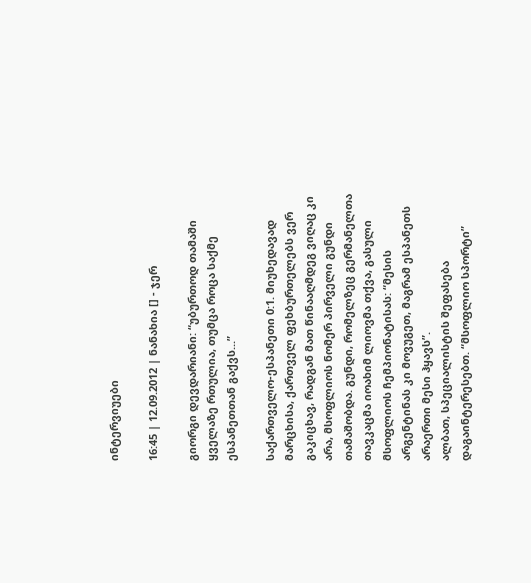ინტერვიუები

16:45 | 12.09.2012 | ნანახია [] - ჯერ

გიორგი დევდარიანი: “უბურთოდ თამაში ყველაზე რთულია, თუმცა როცა საქმე ესპანეთთან გაქვს...”

საქართველო-ესპანეთი 0:1. მიუხედავად მარცხისა, ქართველ ფეხბურთელებს ვერ გაკიცხავ, რადგან მათ წინააღმდეგ ვიღაც კი არა, მსოფლიოს ნომერ პირველი გუნდი თამაშობდა. გუნდი, რომელზეც გერმანელთა თავკაცმა იოახიმ ლიოვმა თქვა, გასული მსოფლიოს ჩემპიონატისას: “მესის არგენტინას კი მოვუგეთ, მაგრამ ესპანეთს არაერთი მესი ჰყავს”.
ალბათ, სპეციალისტის შეფასება დაგაინტერესებთ. “მსოფლიო სპორტი”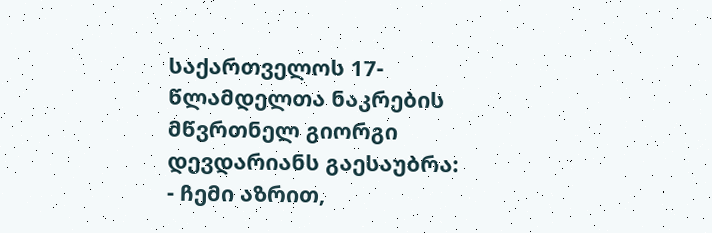საქართველოს 17-წლამდელთა ნაკრების მწვრთნელ გიორგი დევდარიანს გაესაუბრა:
- ჩემი აზრით,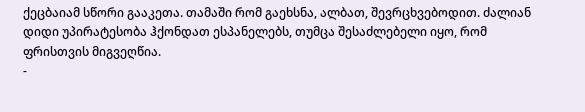ქეცბაიამ სწორი გააკეთა. თამაში რომ გაეხსნა, ალბათ, შევრცხვებოდით. ძალიან დიდი უპირატესობა ჰქონდათ ესპანელებს, თუმცა შესაძლებელი იყო, რომ ფრისთვის მიგვეღწია.
-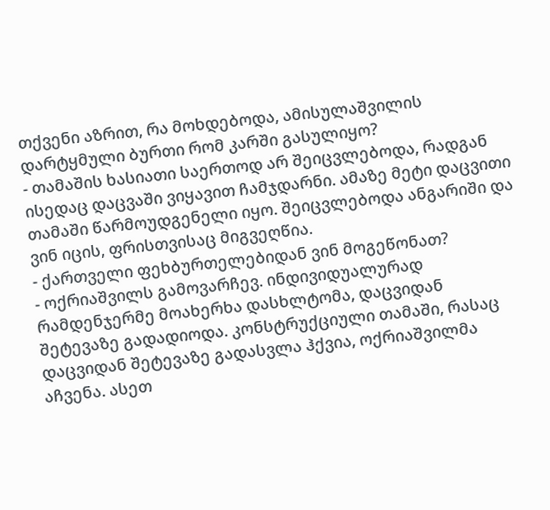თქვენი აზრით, რა მოხდებოდა, ამისულაშვილის დარტყმული ბურთი რომ კარში გასულიყო?
- თამაშის ხასიათი საერთოდ არ შეიცვლებოდა, რადგან ისედაც დაცვაში ვიყავით ჩამჯდარნი. ამაზე მეტი დაცვითი თამაში წარმოუდგენელი იყო. შეიცვლებოდა ანგარიში და ვინ იცის, ფრისთვისაც მიგვეღწია.
- ქართველი ფეხბურთელებიდან ვინ მოგეწონათ?
- ოქრიაშვილს გამოვარჩევ. ინდივიდუალურად რამდენჯერმე მოახერხა დასხლტომა, დაცვიდან შეტევაზე გადადიოდა. კონსტრუქციული თამაში, რასაც დაცვიდან შეტევაზე გადასვლა ჰქვია, ოქრიაშვილმა აჩვენა. ასეთ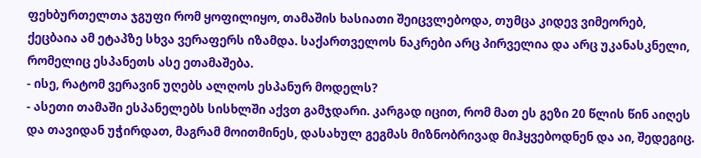ფეხბურთელთა ჯგუფი რომ ყოფილიყო, თამაშის ხასიათი შეიცვლებოდა, თუმცა კიდევ ვიმეორებ, ქეცბაია ამ ეტაპზე სხვა ვერაფერს იზამდა. საქართველოს ნაკრები არც პირველია და არც უკანასკნელი, რომელიც ესპანეთს ასე ეთამაშება.
- ისე, რატომ ვერავინ უღებს ალღოს ესპანურ მოდელს?
- ასეთი თამაში ესპანელებს სისხლში აქვთ გამჯდარი. კარგად იცით, რომ მათ ეს გეზი 20 წლის წინ აიღეს და თავიდან უჭირდათ, მაგრამ მოითმინეს, დასახულ გეგმას მიზნობრივად მიჰყვებოდნენ და აი, შედეგიც.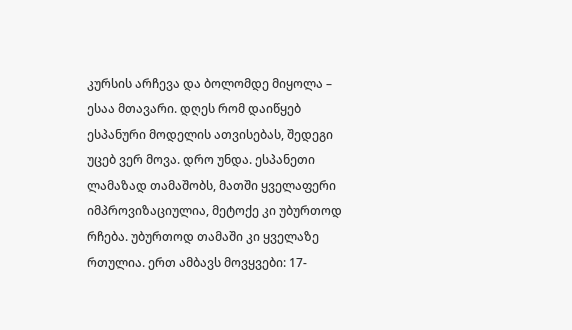კურსის არჩევა და ბოლომდე მიყოლა – ესაა მთავარი. დღეს რომ დაიწყებ ესპანური მოდელის ათვისებას, შედეგი უცებ ვერ მოვა. დრო უნდა. ესპანეთი ლამაზად თამაშობს, მათში ყველაფერი იმპროვიზაციულია, მეტოქე კი უბურთოდ რჩება. უბურთოდ თამაში კი ყველაზე რთულია. ერთ ამბავს მოვყვები: 17-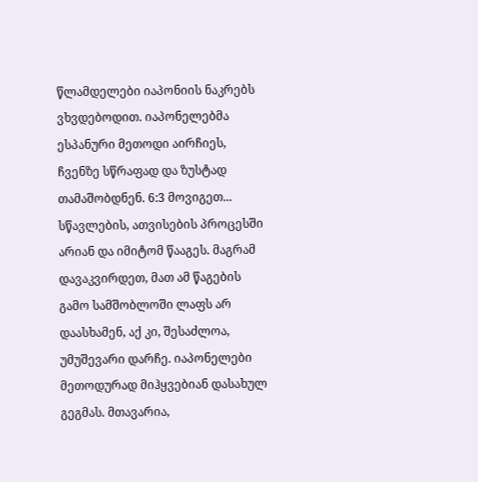წლამდელები იაპონიის ნაკრებს ვხვდებოდით. იაპონელებმა ესპანური მეთოდი აირჩიეს, ჩვენზე სწრაფად და ზუსტად თამაშობდნენ. 6:3 მოვიგეთ... სწავლების, ათვისების პროცესში არიან და იმიტომ წააგეს. მაგრამ დავაკვირდეთ, მათ ამ წაგების გამო სამშობლოში ლაფს არ დაასხამენ, აქ კი, შესაძლოა, უმუშევარი დარჩე. იაპონელები მეთოდურად მიჰყვებიან დასახულ გეგმას. მთავარია,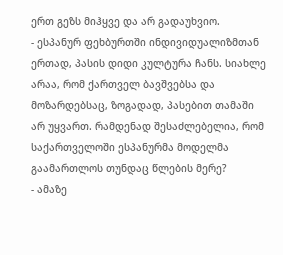ერთ გეზს მიჰყვე და არ გადაუხვიო.
- ესპანურ ფეხბურთში ინდივიდუალიზმთან ერთად, პასის დიდი კულტურა ჩანს. სიახლე არაა, რომ ქართველ ბავშვებსა და მოზარდებსაც, ზოგადად, პასებით თამაში არ უყვართ. რამდენად შესაძლებელია, რომ საქართველოში ესპანურმა მოდელმა გაამართლოს თუნდაც წლების მერე?
- ამაზე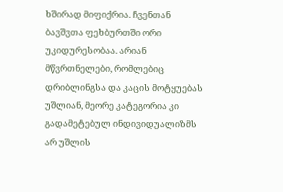ხშირად მიფიქრია. ჩვენთან ბავშვთა ფეხბურთში ორი უკიდურესობაა. არიან მწვრთნელები, რომლებიც დრიბლინგსა და კაცის მოტყუებას უშლიან, მეორე კატეგორია კი გადამეტებულ ინდივიდუალიზმს არ უშლის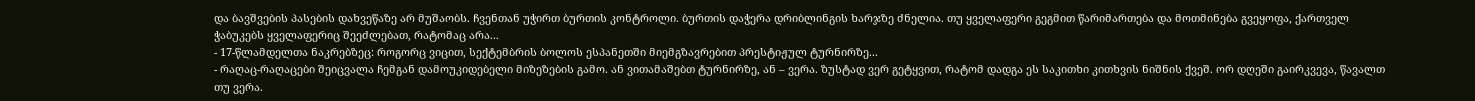და ბავშვების პასების დახვეწაზე არ მუშაობს. ჩვენთან უჭირთ ბურთის კონტროლი. ბურთის დაჭერა დრიბლინგის ხარჯზე ძნელია. თუ ყველაფერი გეგმით წარიმართება და მოთმინება გვეყოფა, ქართველ ჭაბუკებს ყველაფერიც შეეძლებათ, რატომაც არა...
- 17-წლამდელთა ნაკრებზეც: როგორც ვიცით, სექტემბრის ბოლოს ესპანეთში მიემგზავრებით პრესტიჟულ ტურნირზე...
- რაღაც-რაღაცები შეიცვალა ჩემგან დამოუკიდებელი მიზეზების გამო. ან ვითამაშებთ ტურნირზე, ან – ვერა. ზუსტად ვერ გეტყვით, რატომ დადგა ეს საკითხი კითხვის ნიშნის ქვეშ. ორ დღეში გაირკვევა, წავალთ თუ ვერა.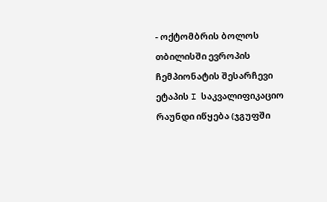- ოქტომბრის ბოლოს თბილისში ევროპის ჩემპიონატის შესარჩევი ეტაპის I საკვალიფიკაციო რაუნდი იწყება (ჯგუფში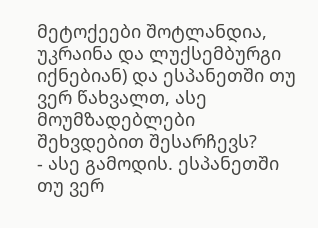მეტოქეები შოტლანდია, უკრაინა და ლუქსემბურგი იქნებიან) და ესპანეთში თუ ვერ წახვალთ, ასე მოუმზადებლები შეხვდებით შესარჩევს?
- ასე გამოდის. ესპანეთში თუ ვერ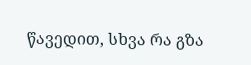წავედით, სხვა რა გზა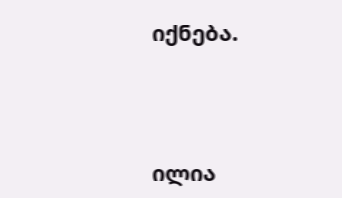იქნება.



ილია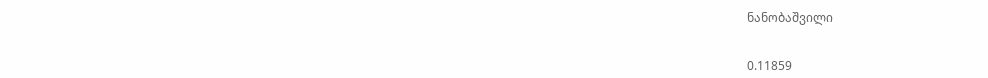ნანობაშვილი


0.11859